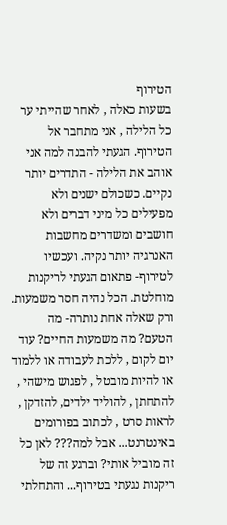הטירוף
בשעות כאלה , לאחר שהייתי ער כל הלילה , אני מתחבר אל הטירוף. הגעתי להבנה למה אני אוהב את הלילה - התדרים יותר נקיים. כשכולם ישנים ולא מפעילים כל מיני דברים ולא חושבים ומשדרים מחשבות האנרגיה יותר נקיה. ועכשיו לטירוף- פתאום הגעתי לריקנות מוחלטת. הכל נהיה חסר משמעות. ורק שאלה אחת נותרה- מה הטעם? מה משמעות החיים? עוד יום לקום , ללכת לעבודה או ללמוד או להיות מובטל , לפגוש מישהי , להתחתן , להוליד ילדים, להזדקן , לראות סרט , לכתוב בפורומים באינטרנט... אבל למה??? לאן כל זה מוביל אותי? וברגע זה של ריקנות נגעתי בטירוף... והתחלתי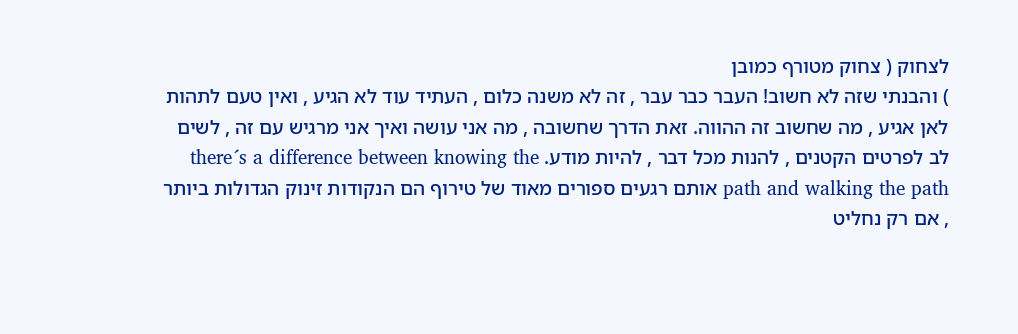לצחוק ( צחוק מטורף כמובן
) והבנתי שזה לא חשוב! העבר כבר עבר , זה לא משנה כלום , העתיד עוד לא הגיע , ואין טעם לתהות לאן אגיע , מה שחשוב זה ההווה. זאת הדרך שחשובה , מה אני עושה ואיך אני מרגיש עם זה , לשים לב לפרטים הקטנים , להנות מכל דבר , להיות מודע. there´s a difference between knowing the path and walking the path אותם רגעים ספורים מאוד של טירוף הם הנקודות זינוק הגדולות ביותר , אם רק נחליט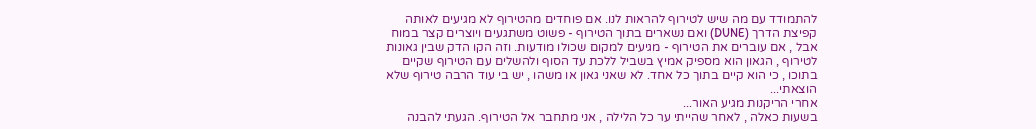להתמודד עם מה שיש לטירוף להראות לנו. אם פוחדים מהטירוף לא מגיעים לאותה קפיצת הדרך (DUNE) ואם נשארים בתוך הטירוף - פשוט משתגעים ויוצרים קצר במוח אבל , אם עוברים את הטירוף - מגיעים למקום שכולו מודעות. וזה הקו הדק שבין גאונות לטירוף , הגאון הוא מספיק אמיץ בשביל ללכת עד הסוף ולהשלים עם הטירוף שקיים בתוכו , כי הוא קיים בתוך כל אחד. לא שאני גאון או משהו , יש בי עוד הרבה טירוף שלא הוצאתי...
אחרי הריקנות מגיע האור...
בשעות כאלה , לאחר שהייתי ער כל הלילה , אני מתחבר אל הטירוף. הגעתי להבנה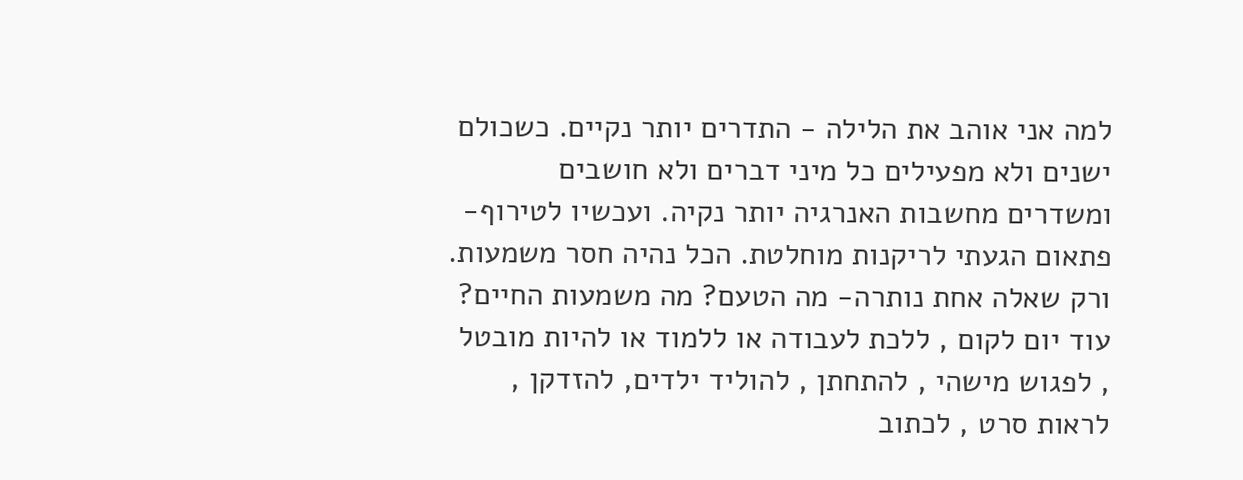למה אני אוהב את הלילה - התדרים יותר נקיים. כשכולם ישנים ולא מפעילים כל מיני דברים ולא חושבים ומשדרים מחשבות האנרגיה יותר נקיה. ועכשיו לטירוף- פתאום הגעתי לריקנות מוחלטת. הכל נהיה חסר משמעות. ורק שאלה אחת נותרה- מה הטעם? מה משמעות החיים? עוד יום לקום , ללכת לעבודה או ללמוד או להיות מובטל , לפגוש מישהי , להתחתן , להוליד ילדים, להזדקן , לראות סרט , לכתוב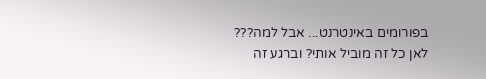בפורומים באינטרנט... אבל למה??? לאן כל זה מוביל אותי? וברגע זה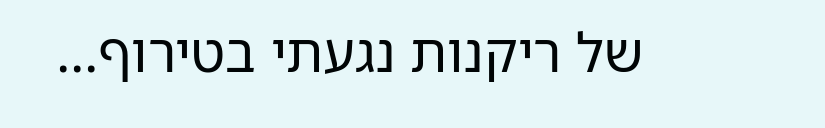של ריקנות נגעתי בטירוף...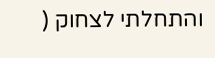והתחלתי לצחוק (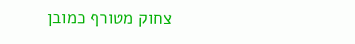צחוק מטורף כמובן